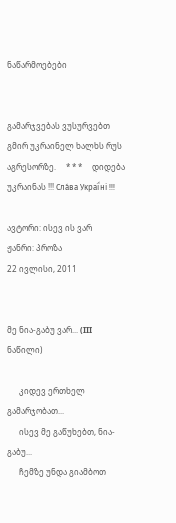ნაწარმოებები


გამარჯვებას ვუსურვებთ გმირ უკრაინელ ხალხს რუს აგრესორზე.     * * *     დიდება უკრაინას !!! Сла́ва Украї́ні !!!

ავტორი: ისევ ის ვარ
ჟანრი: პროზა
22 ივლისი, 2011


მე ნია-გაბუ ვარ... (III ნაწილი)

      კიდევ ერთხელ გამარჯობათ...
      ისევ მე გაწუხებთ, ნია-გაბუ...
      ჩემზე უნდა გიამბოთ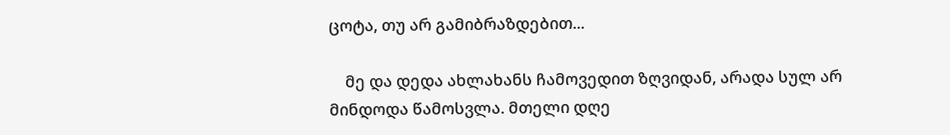ცოტა, თუ არ გამიბრაზდებით...

    მე და დედა ახლახანს ჩამოვედით ზღვიდან, არადა სულ არ მინდოდა წამოსვლა. მთელი დღე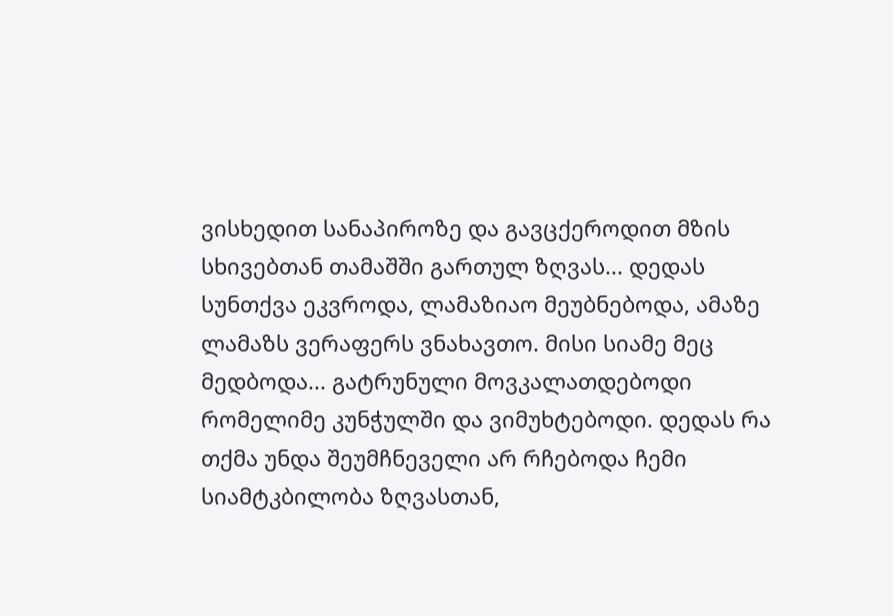ვისხედით სანაპიროზე და გავცქეროდით მზის სხივებთან თამაშში გართულ ზღვას... დედას სუნთქვა ეკვროდა, ლამაზიაო მეუბნებოდა, ამაზე ლამაზს ვერაფერს ვნახავთო. მისი სიამე მეც მედბოდა... გატრუნული მოვკალათდებოდი რომელიმე კუნჭულში და ვიმუხტებოდი. დედას რა თქმა უნდა შეუმჩნეველი არ რჩებოდა ჩემი სიამტკბილობა ზღვასთან,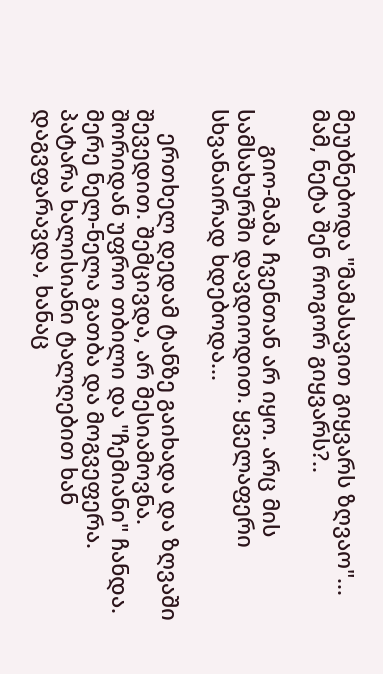მეუბნებოდა "მამასავით გიყვარს ზღვაო"...  მამ, ნეტა შენ როგორ გიყვარს?..

      გიო-მამა ჩვენთან არ იყო. არც მის სამსახურში დავდიოდით. ყველაფერი სხვანაირად ხდებოდა...

    ერთხელ დედამ ტანზე გაიხადა და ზღვაში შევედით. შემცივდა, არ მესიამოვნა. შორიდან უფრო თბილი და "ჩემიანი" ჩანდა. მერე ნელ-ნელა გათბა და მოგვეფერა. პატარა ხალისიანი ტალღებით ხან დაგვფარავდა, ხანაც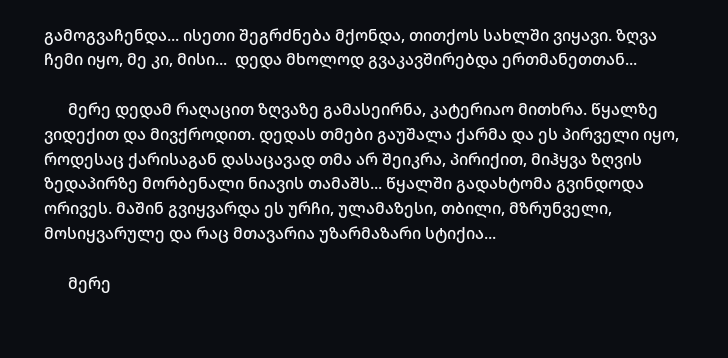გამოგვაჩენდა... ისეთი შეგრძნება მქონდა, თითქოს სახლში ვიყავი. ზღვა ჩემი იყო, მე კი, მისი...  დედა მხოლოდ გვაკავშირებდა ერთმანეთთან...

      მერე დედამ რაღაცით ზღვაზე გამასეირნა, კატერიაო მითხრა. წყალზე ვიდექით და მივქროდით. დედას თმები გაუშალა ქარმა და ეს პირველი იყო, როდესაც ქარისაგან დასაცავად თმა არ შეიკრა, პირიქით, მიჰყვა ზღვის ზედაპირზე მორბენალი ნიავის თამაშს... წყალში გადახტომა გვინდოდა ორივეს. მაშინ გვიყვარდა ეს ურჩი, ულამაზესი, თბილი, მზრუნველი, მოსიყვარულე და რაც მთავარია უზარმაზარი სტიქია...

      მერე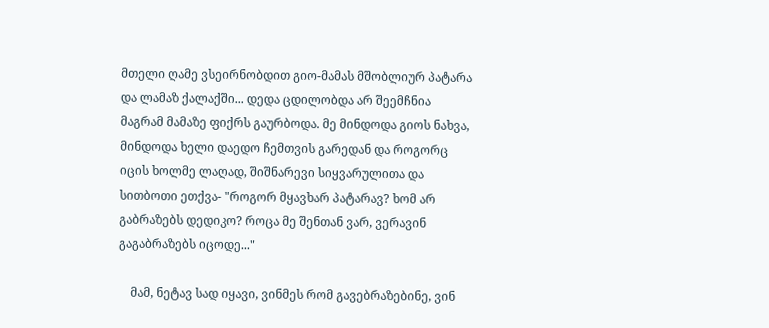მთელი ღამე ვსეირნობდით გიო-მამას მშობლიურ პატარა და ლამაზ ქალაქში... დედა ცდილობდა არ შეემჩნია მაგრამ მამაზე ფიქრს გაურბოდა. მე მინდოდა გიოს ნახვა, მინდოდა ხელი დაედო ჩემთვის გარედან და როგორც იცის ხოლმე ლაღად, შიშნარევი სიყვარულითა და სითბოთი ეთქვა- "როგორ მყავხარ პატარავ? ხომ არ გაბრაზებს დედიკო? როცა მე შენთან ვარ, ვერავინ გაგაბრაზებს იცოდე..."

    მამ, ნეტავ სად იყავი, ვინმეს რომ გავებრაზებინე, ვინ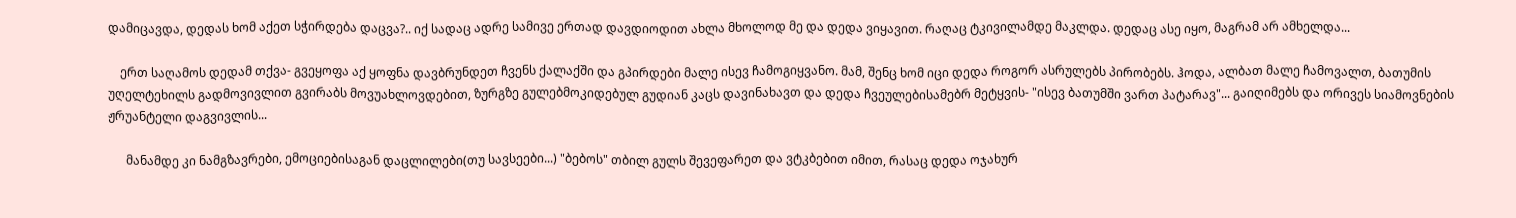დამიცავდა, დედას ხომ აქეთ სჭირდება დაცვა?.. იქ სადაც ადრე სამივე ერთად დავდიოდით ახლა მხოლოდ მე და დედა ვიყავით. რაღაც ტკივილამდე მაკლდა. დედაც ასე იყო, მაგრამ არ ამხელდა...

    ერთ საღამოს დედამ თქვა- გვეყოფა აქ ყოფნა დავბრუნდეთ ჩვენს ქალაქში და გპირდები მალე ისევ ჩამოგიყვანო. მამ, შენც ხომ იცი დედა როგორ ასრულებს პირობებს. ჰოდა, ალბათ მალე ჩამოვალთ, ბათუმის უღელტეხილს გადმოვივლით გვირაბს მოვუახლოვდებით, ზურგზე გულებმოკიდებულ გუდიან კაცს დავინახავთ და დედა ჩვეულებისამებრ მეტყვის- "ისევ ბათუმში ვართ პატარავ"... გაიღიმებს და ორივეს სიამოვნების ჟრუანტელი დაგვივლის...

      მანამდე კი ნამგზავრები, ემოციებისაგან დაცლილები(თუ სავსეები...) "ბებოს" თბილ გულს შევეფარეთ და ვტკბებით იმით, რასაც დედა ოჯახურ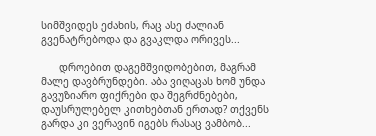სიმშვიდეს ეძახის, რაც ასე ძალიან გვენატრებოდა და გვაკლდა ორივეს...

      დროებით დაგემშვიდობებით, მაგრამ მალე დავბრუნდები. აბა ვიღაცას ხომ უნდა გავუზიარო ფიქრები და შეგრძნებები, დაუსრულებელ კითხებთან ერთად? თქვენს გარდა კი ვერავინ იგებს რასაც ვამბობ...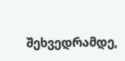შეხვედრამდე,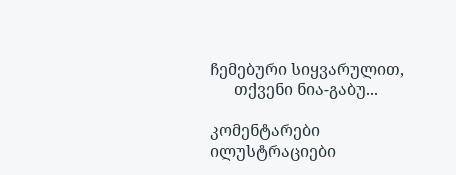ჩემებური სიყვარულით,
      თქვენი ნია-გაბუ...

კომენტარები ილუსტრაციები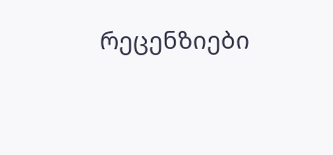რეცენზიები